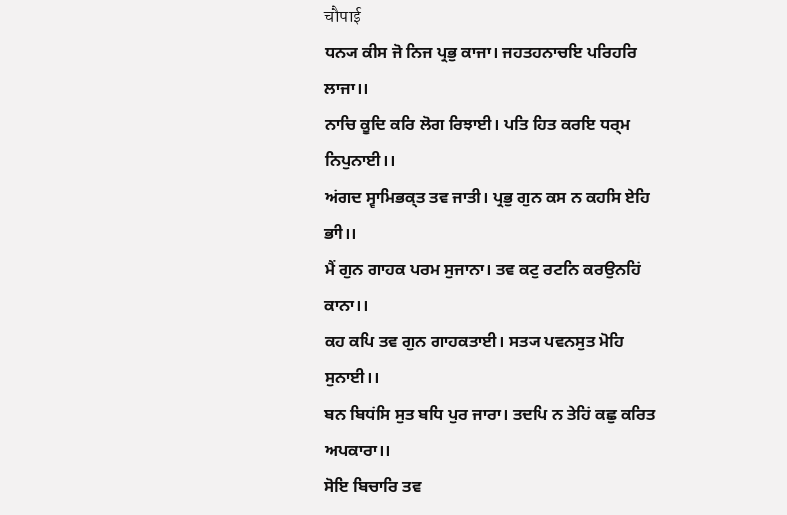चौपाई
ਧਨ੍ਯ ਕੀਸ ਜੋ ਨਿਜ ਪ੍ਰਭੁ ਕਾਜਾ। ਜਹਤਹਨਾਚਇ ਪਰਿਹਰਿ ਲਾਜਾ।।
ਨਾਚਿ ਕੂਦਿ ਕਰਿ ਲੋਗ ਰਿਝਾਈ। ਪਤਿ ਹਿਤ ਕਰਇ ਧਰ੍ਮ ਨਿਪੁਨਾਈ।।
ਅਂਗਦ ਸ੍ਵਾਮਿਭਕ੍ਤ ਤਵ ਜਾਤੀ। ਪ੍ਰਭੁ ਗੁਨ ਕਸ ਨ ਕਹਸਿ ਏਹਿ ਭਾੀ।।
ਮੈਂ ਗੁਨ ਗਾਹਕ ਪਰਮ ਸੁਜਾਨਾ। ਤਵ ਕਟੁ ਰਟਨਿ ਕਰਉਨਹਿਂ ਕਾਨਾ।।
ਕਹ ਕਪਿ ਤਵ ਗੁਨ ਗਾਹਕਤਾਈ। ਸਤ੍ਯ ਪਵਨਸੁਤ ਮੋਹਿ ਸੁਨਾਈ।।
ਬਨ ਬਿਧਂਸਿ ਸੁਤ ਬਧਿ ਪੁਰ ਜਾਰਾ। ਤਦਪਿ ਨ ਤੇਹਿਂ ਕਛੁ ਕਰਿਤ ਅਪਕਾਰਾ।।
ਸੋਇ ਬਿਚਾਰਿ ਤਵ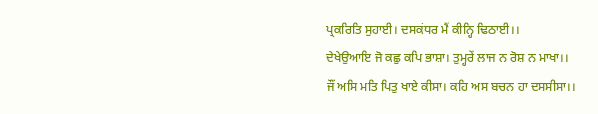ਪ੍ਰਕਰਿਤਿ ਸੁਹਾਈ। ਦਸਕਂਧਰ ਮੈਂ ਕੀਨ੍ਹਿ ਢਿਠਾਈ।।
ਦੇਖੇਉਆਇ ਜੋ ਕਛੁ ਕਪਿ ਭਾਸ਼ਾ। ਤੁਮ੍ਹਰੇਂ ਲਾਜ ਨ ਰੋਸ਼ ਨ ਮਾਖਾ।।
ਜੌਂ ਅਸਿ ਮਤਿ ਪਿਤੁ ਖਾਏ ਕੀਸਾ। ਕਹਿ ਅਸ ਬਚਨ ਹਾ ਦਸਸੀਸਾ।।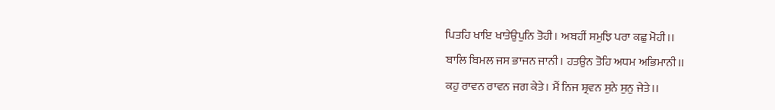ਪਿਤਹਿ ਖਾਇ ਖਾਤੇਉਪੁਨਿ ਤੋਹੀ। ਅਬਹੀਂ ਸਮੁਝਿ ਪਰਾ ਕਛੁ ਮੋਹੀ।।
ਬਾਲਿ ਬਿਮਲ ਜਸ ਭਾਜਨ ਜਾਨੀ। ਹਤਉਨ ਤੋਹਿ ਅਧਮ ਅਭਿਮਾਨੀ।।
ਕਹੁ ਰਾਵਨ ਰਾਵਨ ਜਗ ਕੇਤੇ। ਮੈਂ ਨਿਜ ਸ਼੍ਰਵਨ ਸੁਨੇ ਸੁਨੁ ਜੇਤੇ।।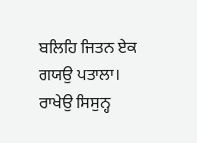ਬਲਿਹਿ ਜਿਤਨ ਏਕ ਗਯਉ ਪਤਾਲਾ। ਰਾਖੇਉ ਸਿਸੁਨ੍ਹ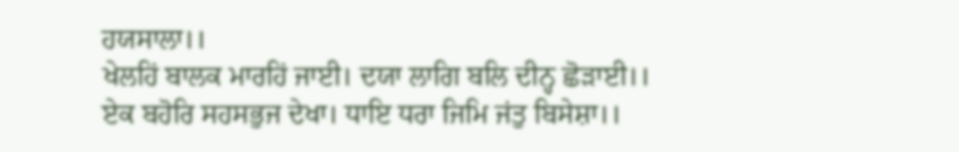ਹਯਸਾਲਾ।।
ਖੇਲਹਿਂ ਬਾਲਕ ਮਾਰਹਿਂ ਜਾਈ। ਦਯਾ ਲਾਗਿ ਬਲਿ ਦੀਨ੍ਹ ਛੋਡ਼ਾਈ।।
ਏਕ ਬਹੋਰਿ ਸਹਸਭੁਜ ਦੇਖਾ। ਧਾਇ ਧਰਾ ਜਿਮਿ ਜਂਤੁ ਬਿਸੇਸ਼ਾ।।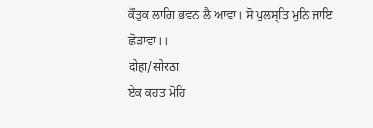ਕੌਤੁਕ ਲਾਗਿ ਭਵਨ ਲੈ ਆਵਾ। ਸੋ ਪੁਲਸ੍ਤਿ ਮੁਨਿ ਜਾਇ ਛੋਡ਼ਾਵਾ।।
दोहा/सोरठा
ਏਕ ਕਹਤ ਮੋਹਿ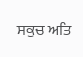ਸਕੁਚ ਅਤਿ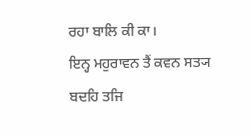ਰਹਾ ਬਾਲਿ ਕੀ ਕਾ।
ਇਨ੍ਹ ਮਹੁਰਾਵਨ ਤੈਂ ਕਵਨ ਸਤ੍ਯ ਬਦਹਿ ਤਜਿ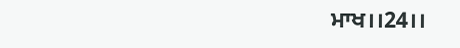ਮਾਖ।।24।।